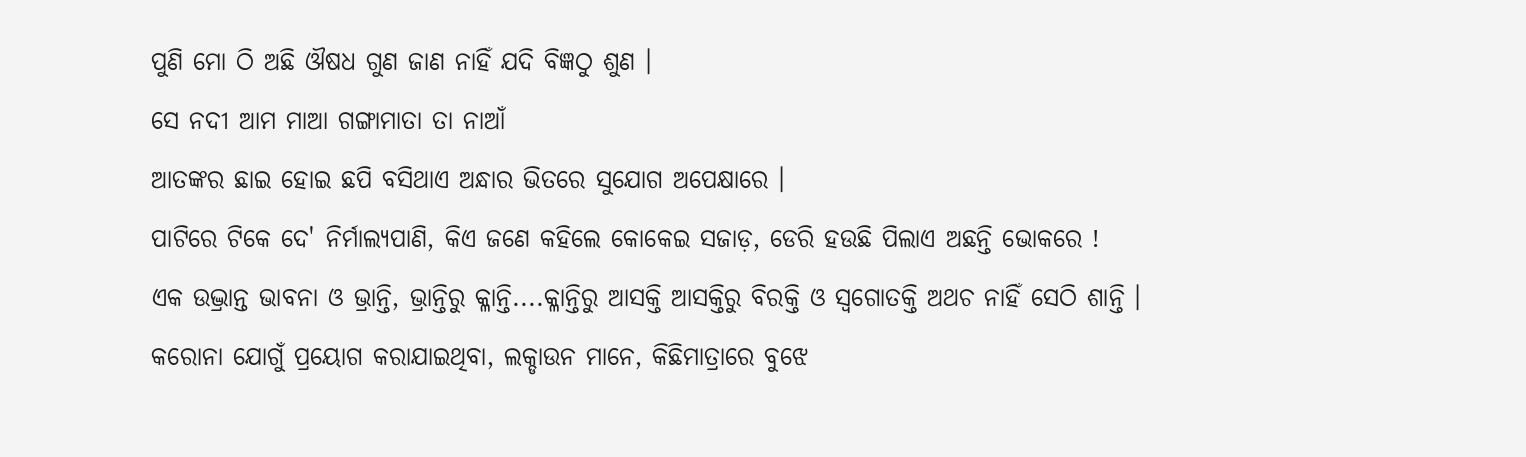ପୁଣି ମୋ ଠି ଅଛି ଔଷଧ ଗୁଣ ଜାଣ ନାହିଁ ଯଦି ବିଜ୍ଞଠୁ ଶୁଣ ।
ସେ ନଦୀ ଆମ ମାଆ ଗଙ୍ଗାମାତା ତା ନାଆଁ
ଆତଙ୍କର ଛାଇ ହୋଇ ଛପି ବସିଥାଏ ଅନ୍ଧାର ଭିତରେ ସୁଯୋଗ ଅପେକ୍ଷାରେ ।
ପାଟିରେ ଟିକେ ଦେ' ନିର୍ମାଲ୍ୟପାଣି, କିଏ ଜଣେ କହିଲେ କୋକେଇ ସଜାଡ଼, ଡେରି ହଉଛି ପିଲାଏ ଅଛନ୍ତି ଭୋକରେ !
ଏକ ଉଦ୍ଭ୍ରାନ୍ତ ଭାବନା ଓ ଭ୍ରାନ୍ତି, ଭ୍ରାନ୍ତିରୁ କ୍ଳାନ୍ତି....କ୍ଳାନ୍ତିରୁ ଆସକ୍ତି ଆସକ୍ତିରୁ ବିରକ୍ତି ଓ ସ୍ଵଗୋତକ୍ତି ଅଥଚ ନାହିଁ ସେଠି ଶାନ୍ତି ।
କରୋନା ଯୋଗୁଁ ପ୍ରୟୋଗ କରାଯାଇଥିବା, ଲକ୍ଡାଉନ ମାନେ, କିଛିମାତ୍ରାରେ ବୁଝେ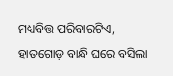ମଧ୍ୟବିତ୍ତ ପରିବାରଟିଏ, ହାତଗୋଡ଼ ବାନ୍ଧି ଘରେ ବସିଲା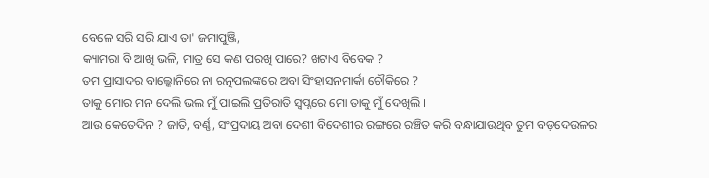ବେଳେ ସରି ସରି ଯାଏ ତା' ଜମାପୁଞ୍ଜି,
କ୍ୟାମରା ବି ଆଖି ଭଳି, ମାତ୍ର ସେ କଣ ପରଖି ପାରେ? ଖଟାଏ ବିବେକ ?
ତମ ପ୍ରାସାଦର ବାଲ୍କୋନିରେ ନା ରତ୍ନପଲଙ୍କରେ ଅବା ସିଂହାସନମାର୍କା ଚୌକିରେ ?
ତାକୁ ମୋର ମନ ଦେଲି ଭଲ ମୁଁ ପାଇଲି ପ୍ରତିରାତି ସ୍ୱପ୍ନରେ ମୋ ତାକୁ ମୁଁ ଦେଖିଲି ।
ଆଉ କେତେଦିନ ? ଜାତି, ବର୍ଣ୍ଣ, ସଂପ୍ରଦାୟ ଅବା ଦେଶୀ ବିଦେଶୀର ରଙ୍ଗରେ ରଞ୍ଚିତ କରି ବନ୍ଧାଯାଉଥିବ ତୁମ ବଡ଼ଦେଉଳର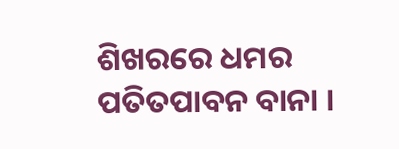ଶିଖରରେ ଧମର ପତିତପାବନ ବାନା ।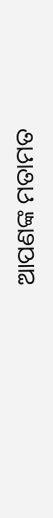ଆପଣଙ୍କ ମତାମତ